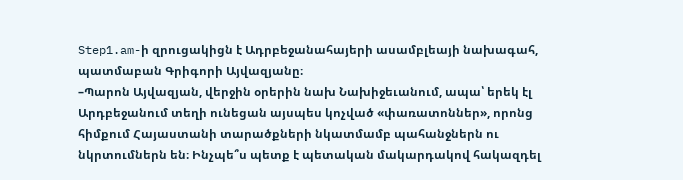Step1.am-ի զրուցակիցն է Ադրբեջանահայերի ասամբլեայի նախագահ, պատմաբան Գրիգորի Այվազյանը։
–Պարոն Այվազյան, վերջին օրերին նախ Նախիջեւանում, ապա՝ երեկ էլ Արդբեջանում տեղի ունեցան այսպես կոչված «փառատոններ», որոնց հիմքում Հայաստանի տարածքների նկատմամբ պահանջներն ու նկրտումներն են։ Ինչպե՞ս պետք է պետական մակարդակով հակազդել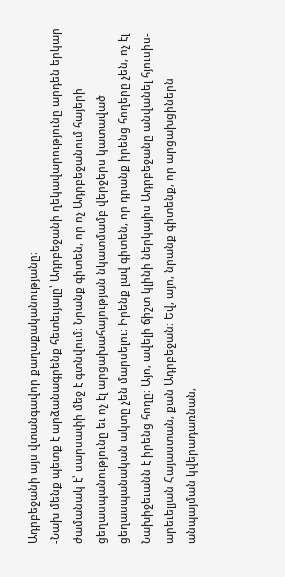Ադրբեջանի այս վտանգավոր քաղաքականությանը։
-Նախ մենք պետք է արձանագրենք հետեւյալը՝ Ադրբեջանի ղեկավարությունը արդեն երկար ժամանակ է՝ սարսափի մեջ է գտնվում։ Նրանք գիտեն, որ ոչ Ադրբեջանում հայերի ցեղասպանությունը եւ ոչ էլ արցախահայության նկատմամբ վերջերս կատաված ցեղասպանական ակտը չեն մարսելու։ Իրենք լավ գիտեն, որ դրանք իրենց հողերը չեն, ոչ էլ Նախիջեւանն է իրենց հողը։ Այո, ավելի ճիշտ կլինի ներկայիս Ադրբեջանը անվանել հյուսիս-արեւելյան Հայաստան, քան Ադրբեջան։ Եվ, այո, նրանք գիտենք, որ արցախցիներն անպայման կվերադառնան,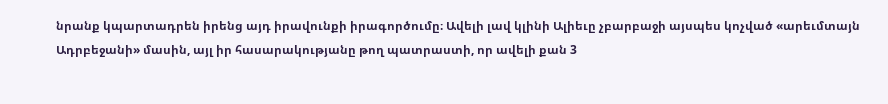նրանք կպարտադրեն իրենց այդ իրավունքի իրագործումը։ Ավելի լավ կլինի Ալիեւը չբարբաջի այսպես կոչված «արեւմտայն Ադրբեջանի» մասին, այլ իր հասարակությանը թող պատրաստի, որ ավելի քան 3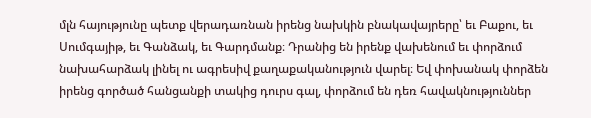մլն հայությունը պետք վերադառնան իրենց նախկին բնակավայրերը՝ եւ Բաքու, եւ Սումգայիթ, եւ Գանձակ, եւ Գարդմանք։ Դրանից են իրենք վախենում եւ փորձում նախահարձակ լինել ու ագրեսիվ քաղաքականություն վարել։ Եվ փոխանակ փորձեն իրենց գործած հանցանքի տակից դուրս գալ, փորձում են դեռ հավակնություններ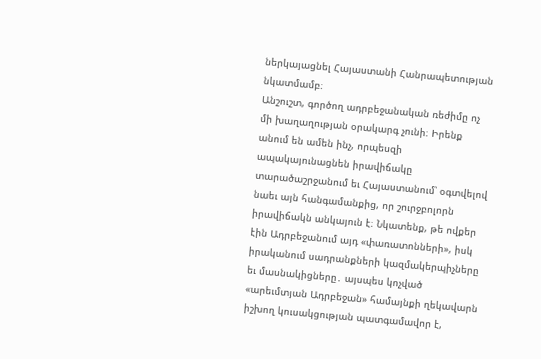ներկայացնել Հայաստանի Հանրապետության նկատմամբ։
Անշուշտ, գործող ադրբեջանական ռեժիմը ոչ մի խաղաղության օրակարգ չունի։ Իրենք անում են ամեն ինչ, որպեսզի ապակայունացնեն իրավիճակը տարածաշրջանում եւ Հայաստանում՝ օգտվելով նաեւ այն հանգամանքից, որ շուրջբոլորն իրավիճակն անկայուն է։ Նկատենք, թե ովքեր էին Ադրբեջանում այդ «փառատոնների», իսկ իրականում սադրանքների կազմակերպիչները եւ մասնակիցները․ այսպես կոչված «արեւմտյան Ադրբեջան» համայնքի ղեկավարն իշխող կուսակցության պատգամավոր է,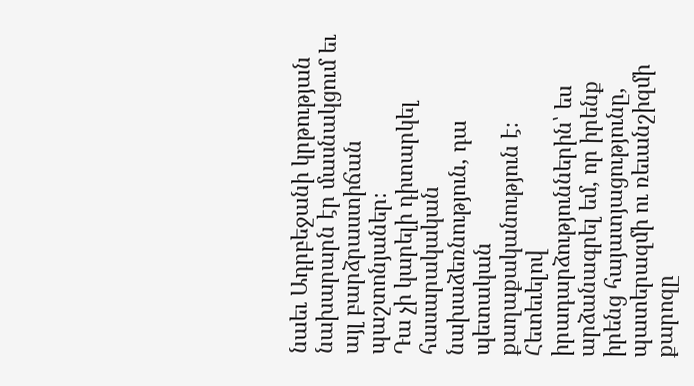նաեւ Ադրբեջանի կրթության նախարարն էր մասնակցում եւ այլ բարձրաստիճան պաշտոնյաներ։
Դա չի կարելի դիտարկել հասարակական նախաձեռնություն, դա պետական քաղաքականություն է։ Հետեւելով իրադարձություններին՝ ես արձանագրել եմ, որ իրենք իրենց հայատյացությունը, պատերազմի ու ռեւանշիզմի քարոզը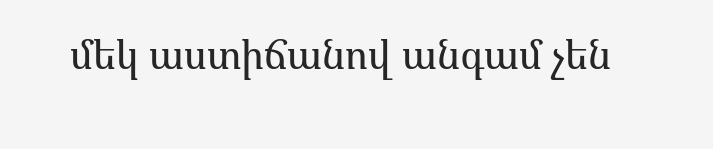մեկ աստիճանով անգամ չեն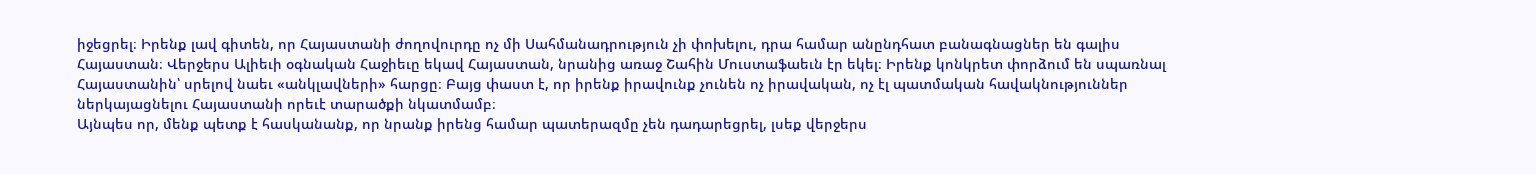իջեցրել։ Իրենք լավ գիտեն, որ Հայաստանի ժողովուրդը ոչ մի Սահմանադրություն չի փոխելու, դրա համար անընդհատ բանագնացներ են գալիս Հայաստան։ Վերջերս Ալիեւի օգնական Հաջիեւը եկավ Հայաստան, նրանից առաջ Շահին Մուստաֆաեւն էր եկել։ Իրենք կոնկրետ փորձում են սպառնալ Հայաստանին՝ սրելով նաեւ «անկլավների» հարցը։ Բայց փաստ է, որ իրենք իրավունք չունեն ոչ իրավական, ոչ էլ պատմական հավակնություններ ներկայացնելու Հայաստանի որեւէ տարածքի նկատմամբ։
Այնպես որ, մենք պետք է հասկանանք, որ նրանք իրենց համար պատերազմը չեն դադարեցրել, լսեք վերջերս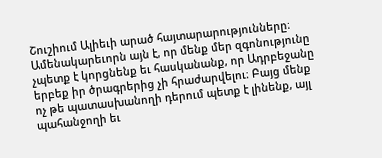Շուշիում Ալիեւի արած հայտարարությունները։
Ամենակարեւորն այն է, որ մենք մեր զգոնությունը չպետք է կորցնենք եւ հասկանանք, որ Ադրբեջանը երբեք իր ծրագրերից չի հրաժարվելու։ Բայց մենք ոչ թե պատասխանողի դերում պետք է լինենք, այլ պահանջողի եւ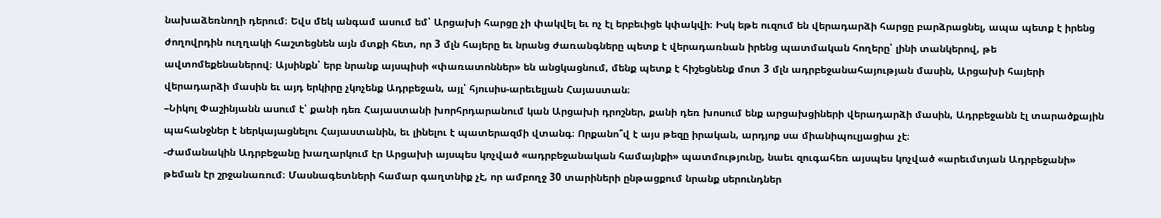նախաձեռնողի դերում։ Եվս մեկ անգամ ասում եմ՝ Արցախի հարցը չի փակվել եւ ոչ էլ երբեւիցե կփակվի։ Իսկ եթե ուզում են վերադարձի հարցը բարձրացնել, ապա պետք է իրենց ժողովրդին ուղղակի հաշտեցնեն այն մտքի հետ, որ 3 մլն հայերը եւ նրանց ժառանգները պետք է վերադառնան իրենց պատմական հողերը՝ լինի տանկերով, թե ավտոմեքենաներով։ Այսինքն՝ երբ նրանք այսպիսի «փառատոններ» են անցկացնում, մենք պետք է հիշեցնենք մոտ 3 մլն ադրբեջանահայության մասին, Արցախի հայերի վերադարձի մասին եւ այդ երկիրը չկոչենք Ադրբեջան, այլ՝ հյուսիս-արեւելյան Հայաստան։
–Նիկոլ Փաշինյանն ասում է՝ քանի դեռ Հայաստանի խորհրդարանում կան Արցախի դրոշներ, քանի դեռ խոսում ենք արցախցիների վերադարձի մասին, Ադրբեջանն էլ տարածքային պահանջներ է ներկայացնելու Հայաստանին, եւ լինելու է պատերազմի վտանգ։ Որքանո՞վ է այս թեզը իրական, արդյոք սա միանիպուլյացիա չէ։
-Ժամանակին Ադրբեջանը խաղարկում էր Արցախի այսպես կոչված «ադրբեջանական համայնքի» պատմությունը, նաեւ զուգահեռ այսպես կոչված «արեւմտյան Ադրբեջանի» թեման էր շրջանառում։ Մասնագետների համար գաղտնիք չէ, որ ամբողջ 30 տարիների ընթացքում նրանք սերունդներ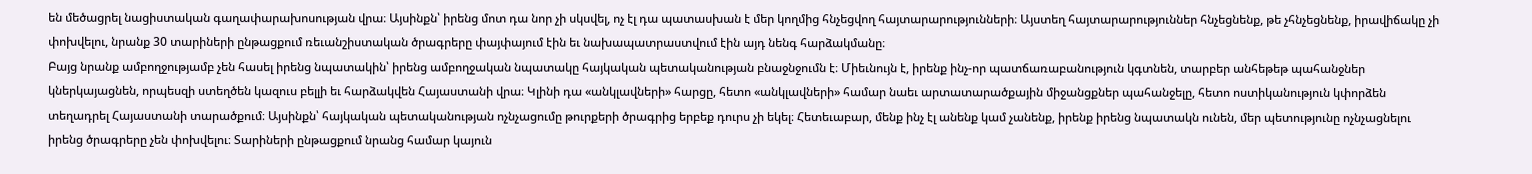են մեծացրել նացիստական գաղափարախոսության վրա։ Այսինքն՝ իրենց մոտ դա նոր չի սկսվել, ոչ էլ դա պատասխան է մեր կողմից հնչեցվող հայտարարությունների։ Այստեղ հայտարարություններ հնչեցնենք, թե չհնչեցնենք, իրավիճակը չի փոխվելու, նրանք 30 տարիների ընթացքում ռեւանշիստական ծրագրերը փայփայում էին եւ նախապատրաստվում էին այդ նենգ հարձակմանը։
Բայց նրանք ամբողջությամբ չեն հասել իրենց նպատակին՝ իրենց ամբողջական նպատակը հայկական պետականության բնաջնջումն է։ Միեւնույն է, իրենք ինչ-որ պատճառաբանություն կգտնեն, տարբեր անհեթեթ պահանջներ կներկայացնեն, որպեսզի ստեղծեն կազուս բելլի եւ հարձակվեն Հայաստանի վրա։ Կլինի դա «անկլավների» հարցը, հետո «անկլավների» համար նաեւ արտատարածքային միջանցքներ պահանջելը, հետո ոստիկանություն կփորձեն տեղադրել Հայաստանի տարածքում։ Այսինքն՝ հայկական պետականության ոչնչացումը թուրքերի ծրագրից երբեք դուրս չի եկել։ Հետեւաբար, մենք ինչ էլ անենք կամ չանենք, իրենք իրենց նպատակն ունեն, մեր պետությունը ոչնչացնելու իրենց ծրագրերը չեն փոխվելու։ Տարիների ընթացքում նրանց համար կայուն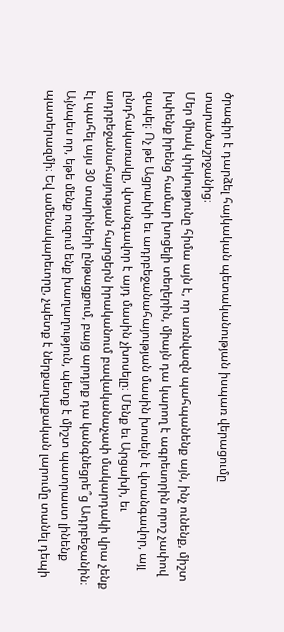ծրագիր է դարձել հայկական պետականության իսպառ վերացումը տարածաշրջանից։
Մեր միակ փրկությունը հիմա այն է, որ առնվազն պահպանենք այն, ինչ ունենք, միշտ խփենք իրենց համար խոցելի տեղերին, միայն դա կարող է ագրեսորին որոշ չափով զսպել։ Ոչ թե Ացրախի եւ ադրբեջանահայության մասին խոսելն է վտանգավոր, այլ ընդհակառակը, վտանգավոր է այդ մասին չխոսելը։ Մենք եւ Արցախի, եւ ադրբեջանահայության հարցերն իրականում բավականաչափ մակարդակի վրա չենք էլ պահել այս 30 տարիների ընթացքում, բայց արդյոք դա կանգնեցրե՞ց Ադրբեջանին։
Այնպես որ, եթե մենք ուզում ենք խաղաղություն, պետք է միշտ պատրաստ լինենք պատերազմի։ Եվ ամենակարեւորը, չպետք է ներքաղաքական լարումը տանել դեպի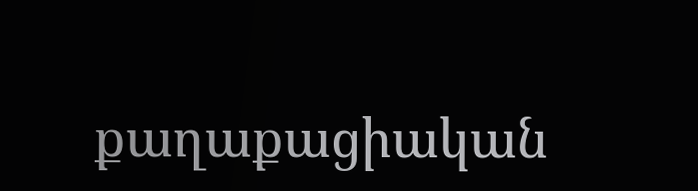քաղաքացիական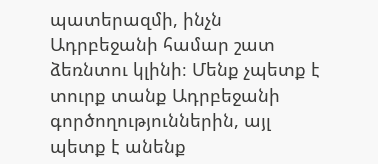պատերազմի, ինչն Ադրբեջանի համար շատ ձեռնտու կլինի։ Մենք չպետք է տուրք տանք Ադրբեջանի գործողություններին, այլ պետք է անենք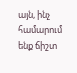այն, ինչ համարում ենք ճիշտ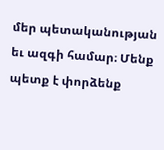մեր պետականության եւ ազգի համար։ Մենք պետք է փորձենք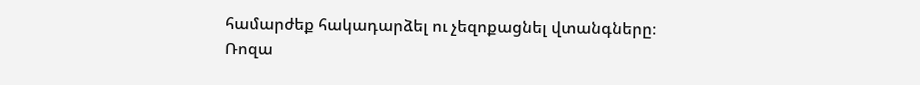համարժեք հակադարձել ու չեզոքացնել վտանգները։
Ռոզա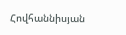Հովհաննիսյան